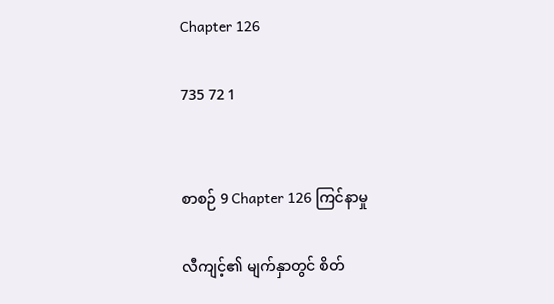Chapter 126

735 72 1


စာစဉ် 9 Chapter 126 ကြင်နာမှု

လီကျင့်၏ မျက်နှာတွင် စိတ်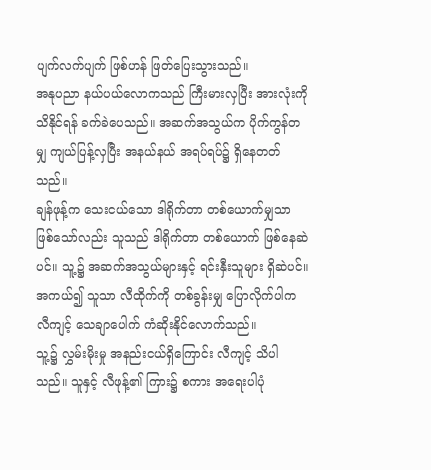ပျက်လက်ပျက် ဖြစ်ဟန် ဖြတ်ပြေးသွားသည်။
အနုပညာ နယ်ပယ်လောကသည် ကြီးမားလှပြီး အားလုံးကို သိနိုင်ရန် ခက်ခဲပေသည်။ အဆက်အသွယ်က ပိုက်ကွန်တမျှ ကျယ်ပြန့်လှပြီး အနယ်နယ် အရပ်ရပ်၌ ရှိနေတတ်သည်။
ချန်ဖုန့်က သေးငယ်သော ဒါရိုက်တာ တစ်ယောက်မျှသာ ဖြစ်သော်လည်း သူသည် ဒါရိုက်တာ တစ်ယောက် ဖြစ်နေဆဲပင်။ သူ့၌ အဆက်အသွယ်များနှင့် ရင်းနှီးသူများ ရှိဆဲပင်။ အကယ်၍ သူသာ လီထိုက်ကို တစ်ခွန်းမျှ ပြောလိုက်ပါက လီကျင့် သေချာပေါက် ကံဆိုးနိုင်လောက်သည်။
သူ့၌ လွှမ်းမိုးမှု အနည်းငယ်ရှိကြောင်း လီကျင့် သိပါသည်။ သူနှင့် လီဖုန့်၏ ကြား၌ စကား အရေးပါပုံ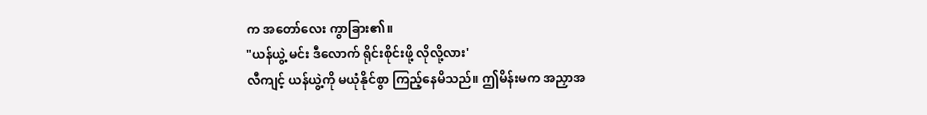က အတော်လေး ကွာခြား၏။
"ယန်ယွဲ့ မင်း ဒီလောက် ရိုင်းစိုင်းဖို့ လိုလို့လား'
လီကျင့် ယန်ယွဲ့ကို မယုံနိုင်စွာ ကြည့်နေမိသည်။ ဤမိန်းမက အညှာအ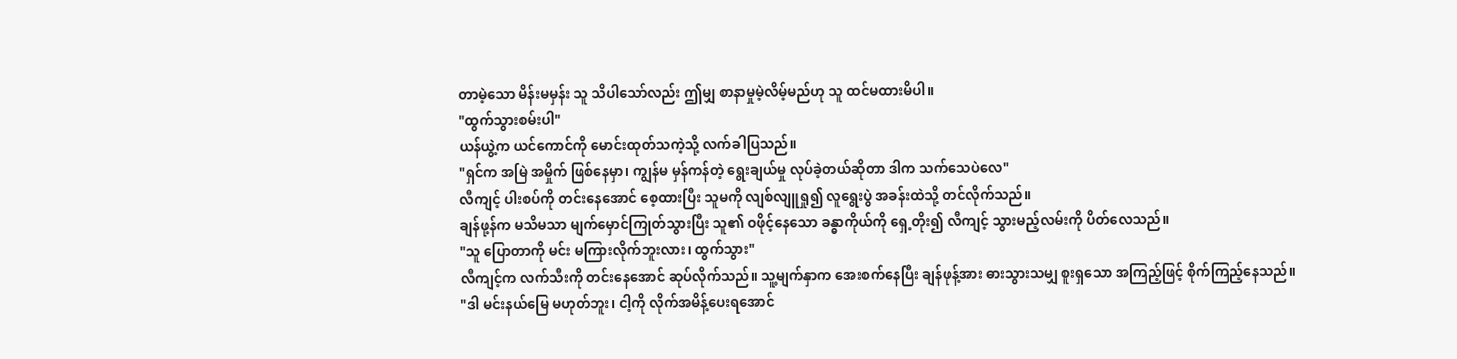တာမဲ့သော မိန်းမမှန်း သူ သိပါသော်လည်း ဤမျှ စာနာမှုမဲ့လိမ့်မည်ဟု သူ ထင်မထားမိပါ။
"ထွက်သွားစမ်းပါ"
ယန်ယွဲ့က ယင်ကောင်ကို မောင်းထုတ်သကဲ့သို့ လက်ခါပြသည်။
"ရှင်က အမြဲ အမှိုက် ဖြစ်နေမှာ၊ ကျွန်မ မှန်ကန်တဲ့ ရွေးချယ်မှု လုပ်ခဲ့တယ်ဆိုတာ ဒါက သက်သေပဲလေ"
လီကျင့် ပါးစပ်ကို တင်းနေအောင် စေ့ထားပြီး သူမကို လျစ်လျူရှု၍ လူရွေးပွဲ အခန်းထဲသို့ တင်လိုက်သည်။
ချန်ဖု့န်က မသိမသာ မျက်မှောင်ကြုတ်သွားပြီး သူ၏ ဝဖိုင့်နေသော ခန္ဓာကိုယ်ကို ရှေ့တိုး၍ လီကျင့် သွားမည့်လမ်းကို ပိတ်လေသည်။
"သူ ပြောတာကို မင်း မကြားလိုက်ဘူးလား၊ ထွက်သွား"
လီကျင့်က လက်သီးကို တင်းနေအောင် ဆုပ်လိုက်သည်။ သူ့မျက်နှာက အေးစက်နေပြီး ချန်ဖုန့်အား ဓားသွားသမျှ စူးရှသော အကြည့်ဖြင့် စိုက်ကြည့်နေသည်။
"ဒါ မင်းနယ်မြေ မဟုတ်ဘူး၊ ငါ့ကို လိုက်အမိန့်ပေးရအောင်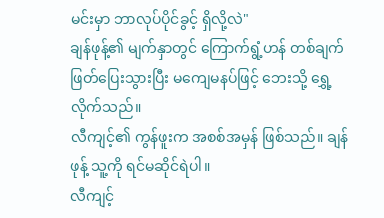မင်းမှာ ဘာလုပ်ပိုင်ခွင့် ရှိလို့လဲ"
ချန်ဖုန့်၏ မျက်နှာတွင် ကြောက်ရွံ့ဟန် တစ်ချက် ဖြတ်ပြေးသွားပြီး မကျေမနပ်ဖြင့် ဘေးသို့ ရွှေ့လိုက်သည်။
လီကျင့်၏ ကွန်ဖူးက အစစ်အမှန် ဖြစ်သည်။ ချန်ဖုန့် သူ့ကို ရင်မဆိုင်ရဲပါ။
လီကျင့်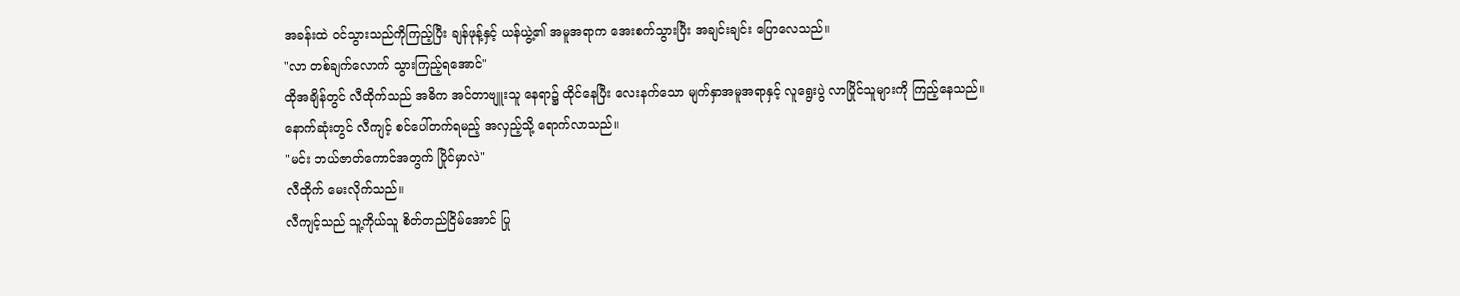အခန်းထဲ ဝင်သွားသည်ကိုကြည့်ပြီး ချန်ဖုန့်နှင့် ယန်ယွဲ့၏ အမူအရာက အေးစက်သွားပြီး အချင်းချင်း ပြောလေသည်။
"လာ တစ်ချက်လောက် သွားကြည့်ရအောင်"
ထိုအချိန်တွင် လီထိုက်သည် အဓိက အင်တာဗျူးသူ နေရာ၌ ထိုင်နေပြီး လေးနက်သော မျက်နှာအမူအရာနှင့် လူရွေးပွဲ လာပြိုင်သူများကို ကြည့်နေသည်။
နောက်ဆုံးတွင် လီကျင့် စင်ပေါ်တက်ရမည့် အလှည့်သို့ ရောက်လာသည်။
"မင်း ဘယ်ဇာတ်ကောင်အတွက် ပြိုင်မှာလဲ"
လီထိုက် မေးလိုက်သည်။
လီကျင့်သည် သူ့ကိုယ်သူ စိတ်တည်ငြိမ်အောင် ပြု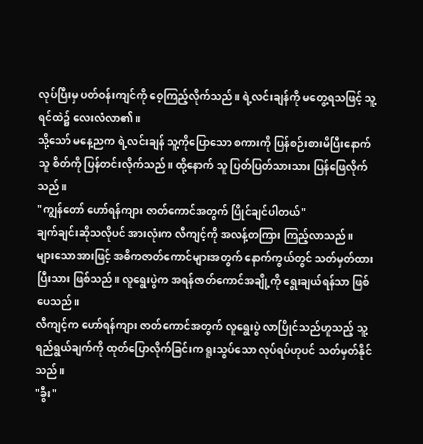လုပ်ပြီးမှ ပတ်ဝန်းကျင်ကို ဝေ့ကြည့်လိုက်သည်။ ရဲ့လင်းချန်ကို မတွေ့ရသဖြင့် သူ့ရင်ထဲ၌ လေးလံလာ၏။
သို့သော် မနေ့ညက ရဲ့လင်းချန် သူ့ကိုပြောသော စကားကို ပြန်စဉ်းစားမိပြီးနောက် သူ စိတ်ကို ပြန်တင်းလိုက်သည်။ ထို့နောက် သူ ပြတ်ပြတ်သားသား ပြန်ဖြေလိုက်သည်။
"ကျွန်တော် ဟော်ရန်ကျား ဇာတ်ကောင်အတွက် ပြိုင်ချင်ပါတယ်"
ချက်ချင်းဆိုသလိုပင် အားလုံးက လီကျင့်ကို အလန့်တကြား ကြည့်လာသည်။
များသောအားဖြင့် အဓိကဇာတ်ကောင်များအတွက် နောက်ကွယ်တွင် သတ်မှတ်ထားပြီးသား ဖြစ်သည်။ လူရွေးပွဲက အရန်ဇာတ်ကောင်အချို့ကို ရွေးချယ်ရန်သာ ဖြစ်ပေသည်။
လီကျင့်က ဟော်ရန်ကျား ဇာတ်ကောင်အတွက် လူရွေးပွဲ လာပြိုင်သည်ဟူသည့် သူ့ရည်ရွယ်ချက်ကို ထုတ်ပြောလိုက်ခြင်းက ရူးသွပ်သော လုပ်ရပ်ဟုပင် သတ်မှတ်နိုင်သည်။
"ခွီး"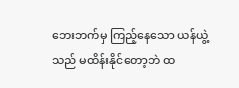ဘေးဘက်မှ ကြည့်နေသော ယန်ယွဲ့သည် မထိန်းနိုင်တော့ဘဲ ထ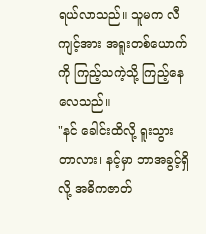ရယ်လာသည်။ သူမက လီကျင့်အား အရူးတစ်ယောက်ကို ကြည့်သကဲ့သို့ ကြည့်နေလေသည်။
"နင် ခေါင်းထိလို့ ရူးသွားတာလား၊ နင့်မှာ ဘာအခွင့်ရှိလို့ အဓိကဇာတ်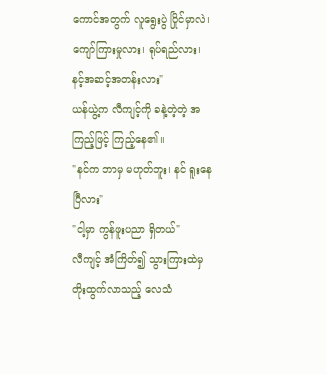ကောင်အတွက် လူရွေးပွဲ ပြိုင်မှာလဲ၊ ကျော်ကြားမှုလား၊ ရုပ်ရည်လား၊ နင့်အဆင့်အတန်းလား"
ယန်ယွဲ့က လီကျင့်ကို ခနဲ့တဲ့တဲ့ အကြည့်ဖြင့် ကြည့်နေ၏။
"နင်က ဘာမှ မဟုတ်ဘူး၊ နင် ရူးနေပြီလား"
"ငါ့မှာ ကွန်ဖူးပညာ ရှိတယ်"
လီကျင့် အံကြိတ်၍ သွားကြားထဲမှ တိုးထွက်လာသည့် လေသံ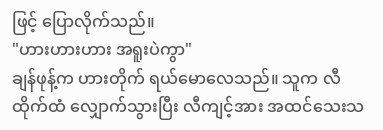ဖြင့် ပြောလိုက်သည်။
"ဟားဟားဟား အရူးပဲကွာ"
ချန်ဖုန့်က ဟားတိုက် ရယ်မောလေသည်။ သူက လီထိုက်ထံ လျှောက်သွားပြီး လီကျင့်အား အထင်သေးသ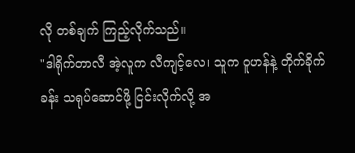လို တစ်ချက် ကြည့်လိုက်သည်။
"ဒါရိုက်တာလီ အဲ့လူက လီကျင့်လေ၊ သူက ဝူဟန်နဲ့ တိုက်ခိုက်ခန်း သရုပ်ဆောင်ဖို့ ငြင်းလိုက်လို့ အ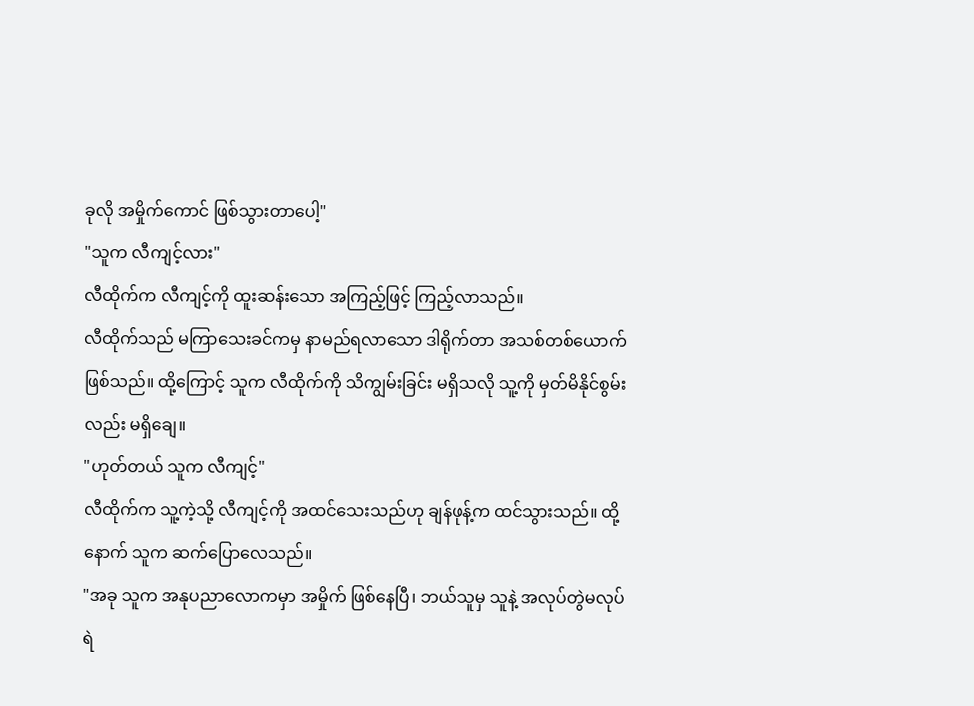ခုလို အမှိုက်ကောင် ဖြစ်သွားတာပေါ့"
"သူက လီကျင့်လား"
လီထိုက်က လီကျင့်ကို ထူးဆန်းသော အကြည့်ဖြင့် ကြည့်လာသည်။
လီထိုက်သည် မကြာသေးခင်ကမှ နာမည်ရလာသော ဒါရိုက်တာ အသစ်တစ်ယောက် ဖြစ်သည်။ ထို့ကြောင့် သူက လီထိုက်ကို သိကျွမ်းခြင်း မရှိသလို သူ့ကို မှတ်မိနိုင်စွမ်းလည်း မရှိချေ။
"ဟုတ်တယ် သူက လီကျင့်"
လီထိုက်က သူ့ကဲ့သို့ လီကျင့်ကို အထင်သေးသည်ဟု ချန်ဖုန့်က ထင်သွားသည်။ ထို့နောက် သူက ဆက်ပြောလေသည်။
"အခု သူက အနုပညာလောကမှာ အမှိုက် ဖြစ်နေပြီ၊ ဘယ်သူမှ သူနဲ့ အလုပ်တွဲမလုပ်ရဲ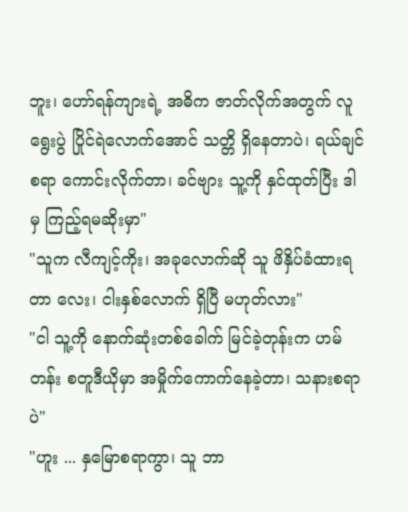ဘူး၊ ဟော်ရန်ကျားရဲ့ အဓိက ဇာတ်လိုက်အတွက် လူရွေးပွဲ ပြိုင်ရဲလောက်အောင် သတ္တိ ရှိနေတာပဲ၊ ရယ်ချင်စရာ ကောင်းလိုက်တာ၊ ခင်ဗျား သူ့ကို နှင်ထုတ်ပြီး ဒါမှ ကြည့်ရမဆိုးမှာ"
"သူက လီကျင့်ကိုး၊ အခုလောက်ဆို သူ ဖိနှိပ်ခံထားရတာ လေး၊ ငါးနှစ်လောက် ရှိပြီ မဟုတ်လား"
"ငါ သူ့ကို နောက်ဆုံးတစ်ခေါက် မြင်ခဲ့တုန်းက ဟမ်တန်း စတူဒီယိုမှာ အမှိုက်ကောက်နေခဲ့တာ၊ သနားစရာပဲ"
"ဟူး ... နှမြောစရာကွာ၊ သူ ဘာ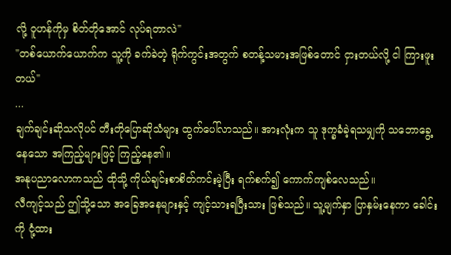လို့ ဝူဟန်ကိုမှ စိတ်တိုအောင် လုပ်ရတာလဲ"
"တစ်ယောက်ယောက်က သူ့ကို ခက်ခဲတဲ့ ရိုက်ကွင်းအတွက် စတန့်သမားအဖြစ်တောင် ငှားတယ်လို့ ငါ ကြားဖူးတယ်"
...
ချက်ချင်းဆိုသလိုပင် တီးတိုပြောဆိုသံများ ထွက်ပေါ်လာသည်။ အားလုံးက သူ ဒုက္ခခံခဲ့ရသမျှကို သဘောခွေ့နေသော အကြည့်များဖြင့် ကြည့်နေ၏။
အနုပညာလောကသည် ထိုသို့ ကိုယ်ချင်းစာစိတ်ကင်းမဲ့ပြီး ရက်စက်၍ ကောက်ကျစ်လေသည်။
လီကျင့်သည် ဤသို့သော အခြေအနေများနှင့် ကျင့်သားရပြီးသား ဖြစ်သည်။ သူ့မျက်နှာ ပြာနှမ်းနေကာ ခေါင်းကို ငုံ့ထား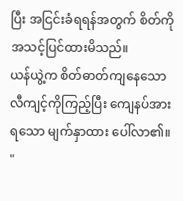ပြီး အငြင်းခံရရန်အတွက် စိတ်ကို အသင့်ပြင်ထားမိသည်။
ယန်ယွဲ့က စိတ်ဓာတ်ကျနေသော လီကျင့်ကိုကြည့်ပြီး ကျေနပ်အားရသော မျက်နှာထား ပေါ်လာ၏။
"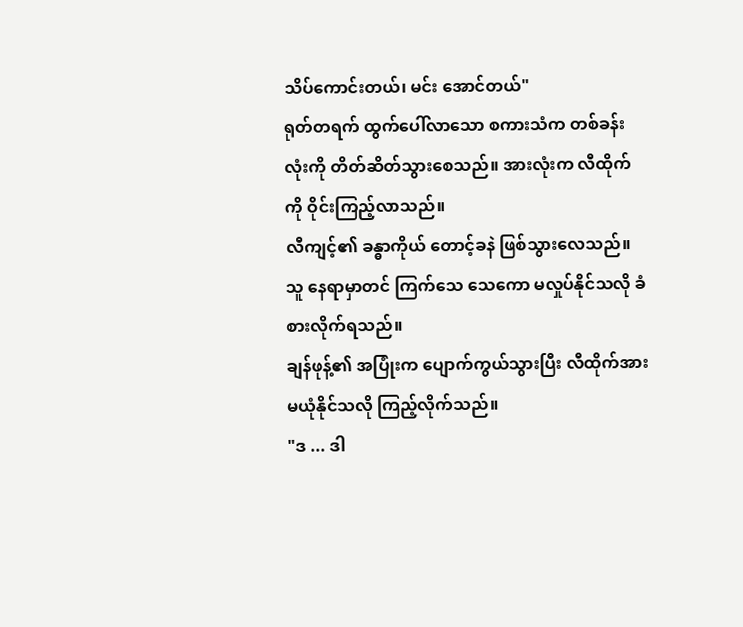သိပ်ကောင်းတယ်၊ မင်း‌ အောင်တယ်"
ရုတ်တရက် ထွက်ပေါ်လာသော စကားသံက တစ်ခန်းလုံးကို တိတ်ဆိတ်သွားစေသည်။ အားလုံးက လီထိုက်ကို ဝိုင်းကြည့်လာသည်။
လီကျင့်၏ ခန္ဓာကိုယ် တောင့်ခနဲ ဖြစ်သွားလေသည်။ သူ နေရာမှာတင် ကြက်သေ သေကော မလှုပ်နိုင်သလို ခံစားလိုက်ရသည်။
ချန်ဖုန့်၏ အပြုံးက ပျောက်ကွယ်သွားပြီး လီထိုက်အား မယုံနိုင်သလို ကြည့်လိုက်သည်။
"ဒ ... ဒါ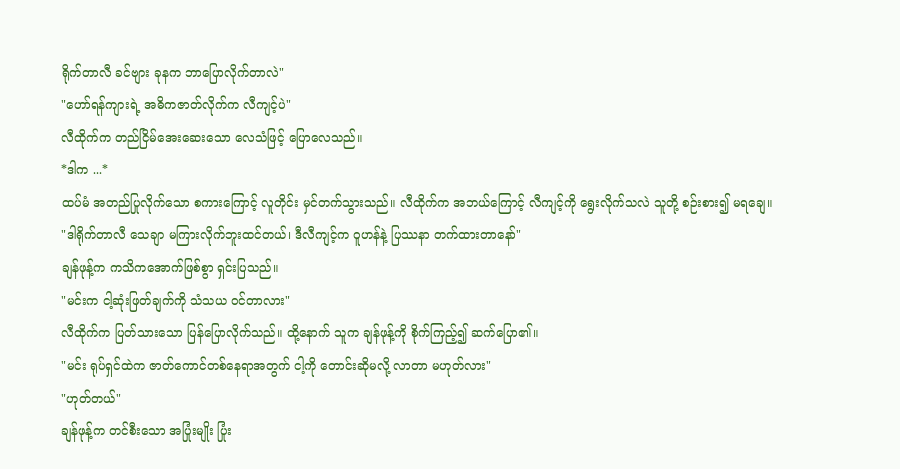ရိုက်တာလီ ခင်ဗျား ခုနက ဘာပြောလိုက်တာလဲ"
"ဟော်ရန်ကျားရဲ့ အဓိကဇာတ်လိုက်က လီကျင့်ပဲ"
လီထိုက်က တည်ငြိမ်အေးဆေးသော လေသံဖြင့် ပြောလေသည်။
*ဒါက ...*
ထပ်မံ အတည်ပြုလိုက်သော စကားကြောင့် လူတိုင်း မှင်တက်သွားသည်။ လီထိုက်က အဘယ်ကြောင့် လီကျင့်ကို ရွေးလိုက်သလဲ သူတို့ စဉ်းစား၍ မရချေ။
"ဒါရိုက်တာလီ သေချာ မကြားလိုက်ဘူးထင်တယ်၊ ဒီလီကျင့်က ဝူဟန်နဲ့ ပြဿနာ တက်ထားတာနော်"
ချန်ဖုန့်က ကသိကအောက်ဖြစ်စွာ ရှင်းပြသည်။
"မင်းက ငါ့ဆုံးဖြတ်ချက်ကို သံသယ ဝင်တာလား"
လီထိုက်က ပြတ်သားသော ပြန်ပြောလိုက်သည်။ ထို့နောက် သူက ချန်ဖုန့်ကို စိုက်ကြည့်၍ ဆက်ပြော၏။
"မင်း ရုပ်ရှင်ထဲက ဇာတ်ကောင်တစ်နေရာအတွက် ငါ့ကို တောင်းဆိုမလို့ လာတာ မဟုတ်လား"
"ဟုတ်တယ်"
ချန်ဖုန့်က တင်စီးသော အပြုံးမျိုး ပြုံး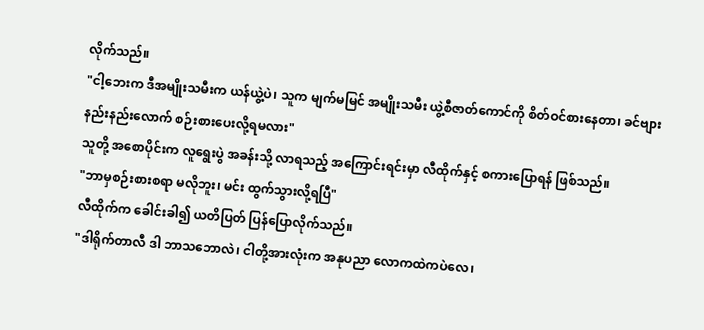လိုက်သည်။
"ငါ့ဘေးက ဒီအမျိုးသမီးက ယန်ယွဲ့ပဲ၊ သူက မျက်မမြင် အမျိုးသမီး ယွဲ့စီဇာတ်ကောင်ကို စိတ်ဝင်စားနေတာ၊ ခင်ဗျား နည်းနည်းလောက် စဉ်းစားပေးလို့ရမလား"
သူတို့ အစောပိုင်းက လူရွေးပွဲ အခန်းသို့ လာရသည့် အကြောင်းရင်းမှာ လီထိုက်နှင့် စကားပြောရန် ဖြစ်သည်။
"ဘာမှစဉ်းစားစရာ မလိုဘူး၊ မင်း ထွက်သွားလို့ရပြီ"
လီထိုက်က ခေါင်းခါ၍ ယတိပြတ် ပြန်ပြောလိုက်သည်။
"ဒါရိုက်တာလီ ဒါ ဘာသဘောလဲ၊ ငါတို့အားလုံးက အနုပညာ လောကထဲကပဲလေ၊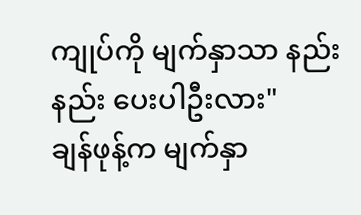ကျုပ်ကို မျက်နှာသာ နည်းနည်း ပေးပါဦးလား"
ချန်ဖုန့်က မျက်နှာ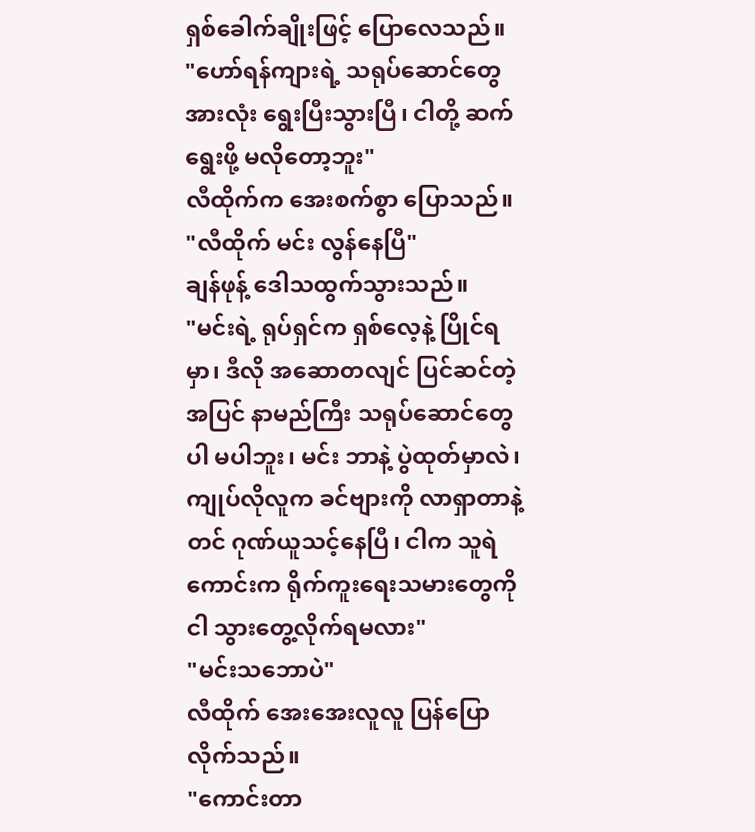ရှစ်ခေါက်ချိုးဖြင့် ပြောလေသည်။
"ဟော်ရန်ကျားရဲ့ သရုပ်ဆောင်တွေအားလုံး ရွေးပြီးသွားပြီ၊ ငါတို့ ဆက်ရွေးဖို့ မလိုတော့ဘူး"
လီထိုက်က အေးစက်စွာ ပြောသည်။
"လီထိုက် မင်း လွန်နေပြီ"
ချန်ဖုန့် ဒေါသထွက်သွားသည်။
"မင်းရဲ့ ရုပ်ရှင်က ရှစ်လေ့နဲ့ ပြိုင်ရမှာ၊ ဒီလို အဆောတလျင် ပြင်ဆင်တဲ့အပြင် နာမည်ကြီး သရုပ်ဆောင်တွေပါ မပါဘူး၊ မင်း ဘာနဲ့ ပွဲထုတ်မှာလဲ၊ ကျုပ်လိုလူက ခင်ဗျားကို လာရှာတာနဲ့တင် ဂုဏ်ယူသင့်နေပြီ၊ ငါက သူရဲကောင်းက ရိုက်ကူးရေးသမားတွေကို ငါ သွားတွေ့လိုက်ရမလား"
"မင်းသဘောပဲ"
လီထိုက် အေးအေးလူလူ ပြန်ပြောလိုက်သည်။
"ကောင်းတာ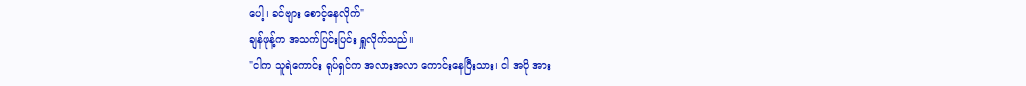ပေါ့၊ ခင်ဗျား စောင့်နေလိုက်"
ချန်ဖုန့်က အသက်ပြင်းပြင်း ရှူလိုက်သည်။
"ငါက သူရဲကောင်း ရုပ်ရှင်က အလားအလာ ကောင်းနေပြီးသား၊ ငါ အပို အား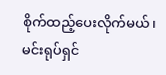စိုက်ထည့်ပေးလိုက်မယ်၊ မင်းရုပ်ရှင်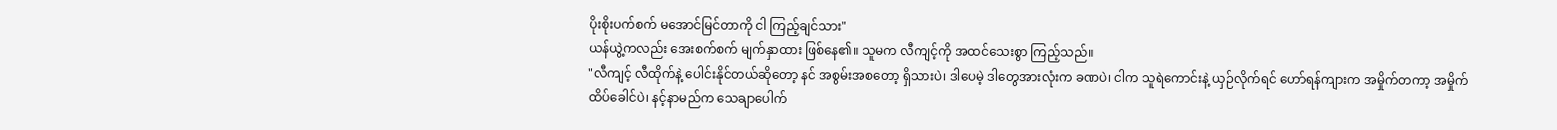ပိုးစိုးပက်စက် မအောင်မြင်တာကို ငါ ကြည့်ချင်သား"
ယန်ယွဲ့ကလည်း အေးစက်စက် မျက်နှာထား ဖြစ်နေ၏။ သူမက လီကျင့်ကို အထင်သေးစွာ ကြည့်သည်။
"လီကျင့် လီထိုက်နဲ့ ပေါင်းနိုင်တယ်ဆိုတော့ နင် အစွမ်းအစတော့ ရှိသားပဲ၊ ဒါပေမဲ့ ဒါတွေအားလုံးက ခဏပဲ၊ ငါက သူရဲကောင်းနဲ့ ယှဉ်လိုက်ရင် ဟော်ရန်ကျားက အမှိုက်တကာ့ အမှိုက်ထိပ်ခေါင်ပဲ၊ နင့်နာမည်က သေချာပေါက်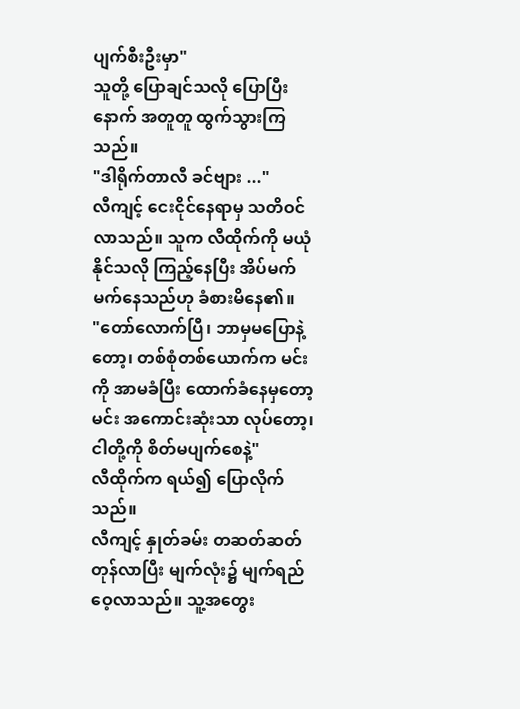ပျက်စီးဦးမှာ"
သူတို့ ပြောချင်သလို ပြောပြီးနောက် အတူတူ ထွက်သွားကြသည်။
"ဒါရိုက်တာလီ ခင်ဗျား ..."
လီကျင့် ငေးငိုင်နေရာမှ သတိဝင်လာသည်။ သူက လီထိုက်ကို မယုံနိုင်သလို ကြည့်နေပြီး အိပ်မက် မက်နေသည်ဟု ခံစားမိနေ၏။
"တော်လောက်ပြီ၊ ဘာမှမပြောနဲ့တော့၊ တစ်စုံတစ်ယောက်က မင်းကို အာမခံပြီး ထောက်ခံနေမှတော့ မင်း အကောင်းဆုံးသာ လုပ်တော့၊ ငါတို့ကို စိတ်မပျက်စေနဲ့"
လီထိုက်က ရယ်၍ ပြောလိုက်သည်။
လီကျင့် နှုတ်ခမ်း တဆတ်ဆတ် တုန်လာပြီး မျက်လုံး၌ မျက်ရည် ဝေ့လာသည်။ သူ့အတွေး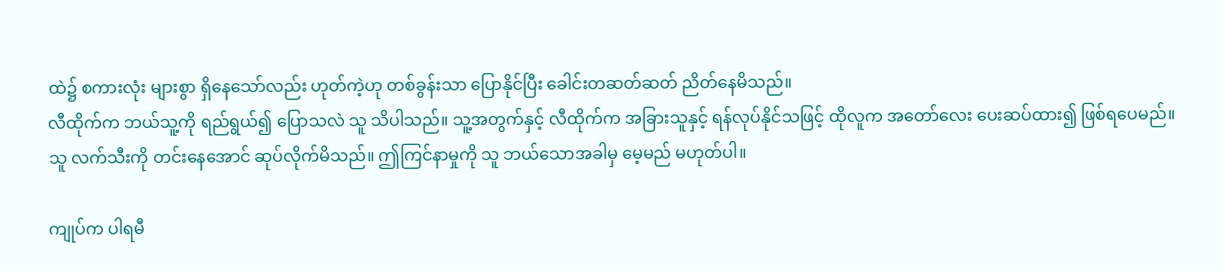ထဲ၌ စကားလုံး များစွာ ရှိနေသော်လည်း ဟုတ်ကဲ့ဟု တစ်ခွန်းသာ ပြောနိုင်ပြီး ခေါင်းတဆတ်ဆတ် ညိတ်နေမိသည်။
လီထိုက်က ဘယ်သူ့ကို ရည်ရွယ်၍ ပြောသလဲ သူ သိပါသည်။ သူ့အတွက်နှင့် လီထိုက်က အခြားသူနှင့် ရန်လုပ်နိုင်သဖြင့် ထိုလူက အတော်လေး ပေးဆပ်ထား၍ ဖြစ်ရပေမည်။
သူ လက်သီးကို တင်းနေအောင် ဆုပ်လိုက်မိသည်။ ဤကြင်နာမှုကို သူ ဘယ်သောအခါမှ မေ့မည် မဟုတ်ပါ။

ကျုပ်က ပါရမီ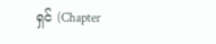ရှင် (Chapter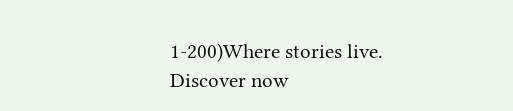1-200)Where stories live. Discover now